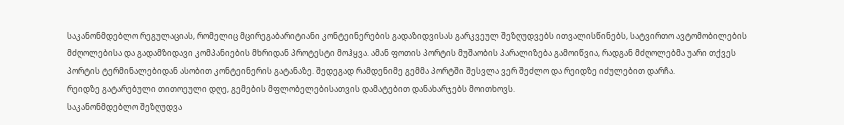საკანონმდებლო რეგულაციას, რომელიც მცირეგაბარიტიანი კონტეინერების გადაზიდვისას გარკვეულ შეზღუდვებს ითვალისწინებს, სატვირთო ავტომობილების მძღოლებისა და გადამზიდავი კომპანიების მხრიდან პროტესტი მოჰყვა. ამან ფოთის პორტის მუშაობის პარალიზება გამოიწვია, რადგან მძღოლებმა უარი თქვეს პორტის ტერმინალებიდან ასობით კონტეინერის გატანაზე. შედეგად რამდენიმე გემმა პორტში შესვლა ვერ შეძლო და რეიდზე იძულებით დარჩა.
რეიდზე გატარებული თითოეული დღე, გემების მფლობელებისათვის დამატებით დანახარჯებს მოითხოვს.
საკანონმდებლო შეზღუდვა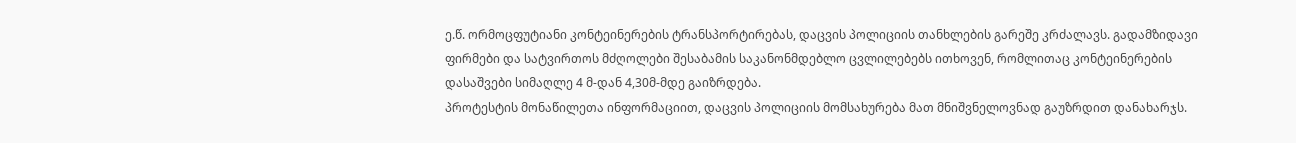ე.წ. ორმოცფუტიანი კონტეინერების ტრანსპორტირებას, დაცვის პოლიციის თანხლების გარეშე კრძალავს. გადამზიდავი ფირმები და სატვირთოს მძღოლები შესაბამის საკანონმდებლო ცვლილებებს ითხოვენ, რომლითაც კონტეინერების დასაშვები სიმაღლე 4 მ-დან 4,30მ-მდე გაიზრდება.
პროტესტის მონაწილეთა ინფორმაციით, დაცვის პოლიციის მომსახურება მათ მნიშვნელოვნად გაუზრდით დანახარჯს.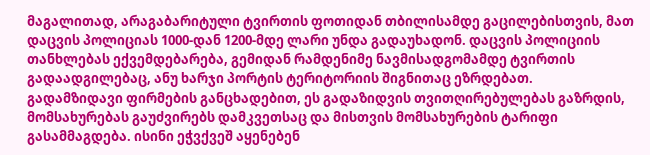მაგალითად, არაგაბარიტული ტვირთის ფოთიდან თბილისამდე გაცილებისთვის, მათ დაცვის პოლიციას 1000-დან 1200-მდე ლარი უნდა გადაუხადონ. დაცვის პოლიციის თანხლებას ექვემდებარება, გემიდან რამდენიმე ნავმისადგომამდე ტვირთის გადაადგილებაც, ანუ ხარჯი პორტის ტერიტორიის შიგნითაც ეზრდებათ.
გადამზიდავი ფირმების განცხადებით, ეს გადაზიდვის თვითღირებულებას გაზრდის, მომსახურებას გაუძვირებს დამკვეთსაც და მისთვის მომსახურების ტარიფი გასამმაგდება. ისინი ეჭვქვეშ აყენებენ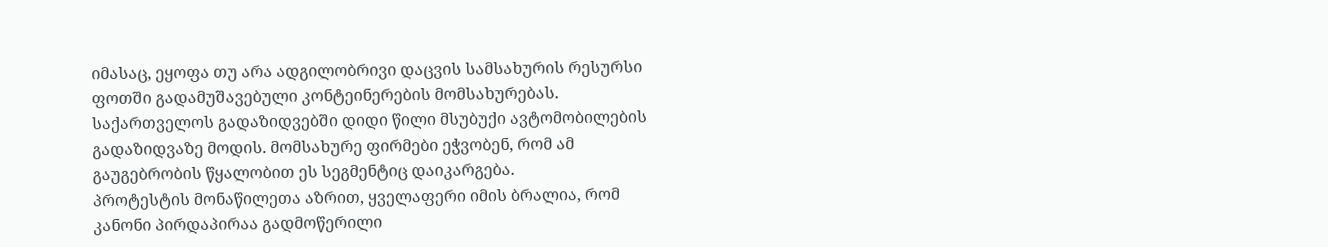იმასაც, ეყოფა თუ არა ადგილობრივი დაცვის სამსახურის რესურსი ფოთში გადამუშავებული კონტეინერების მომსახურებას.
საქართველოს გადაზიდვებში დიდი წილი მსუბუქი ავტომობილების გადაზიდვაზე მოდის. მომსახურე ფირმები ეჭვობენ, რომ ამ გაუგებრობის წყალობით ეს სეგმენტიც დაიკარგება.
პროტესტის მონაწილეთა აზრით, ყველაფერი იმის ბრალია, რომ კანონი პირდაპირაა გადმოწერილი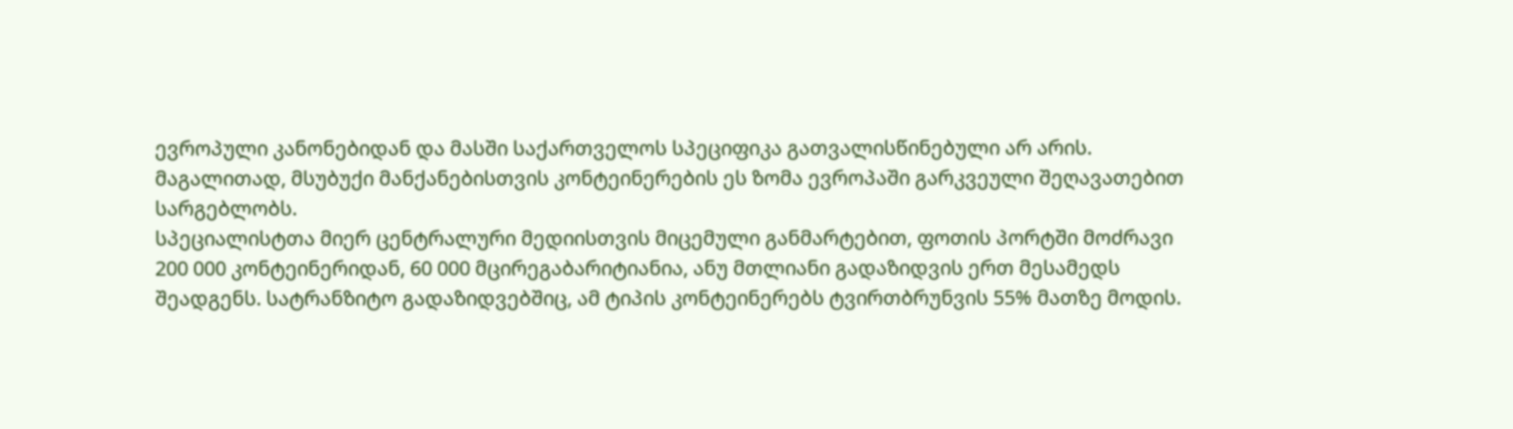ევროპული კანონებიდან და მასში საქართველოს სპეციფიკა გათვალისწინებული არ არის. მაგალითად, მსუბუქი მანქანებისთვის კონტეინერების ეს ზომა ევროპაში გარკვეული შეღავათებით სარგებლობს.
სპეციალისტთა მიერ ცენტრალური მედიისთვის მიცემული განმარტებით, ფოთის პორტში მოძრავი 200 000 კონტეინერიდან, 60 000 მცირეგაბარიტიანია, ანუ მთლიანი გადაზიდვის ერთ მესამედს შეადგენს. სატრანზიტო გადაზიდვებშიც, ამ ტიპის კონტეინერებს ტვირთბრუნვის 55% მათზე მოდის.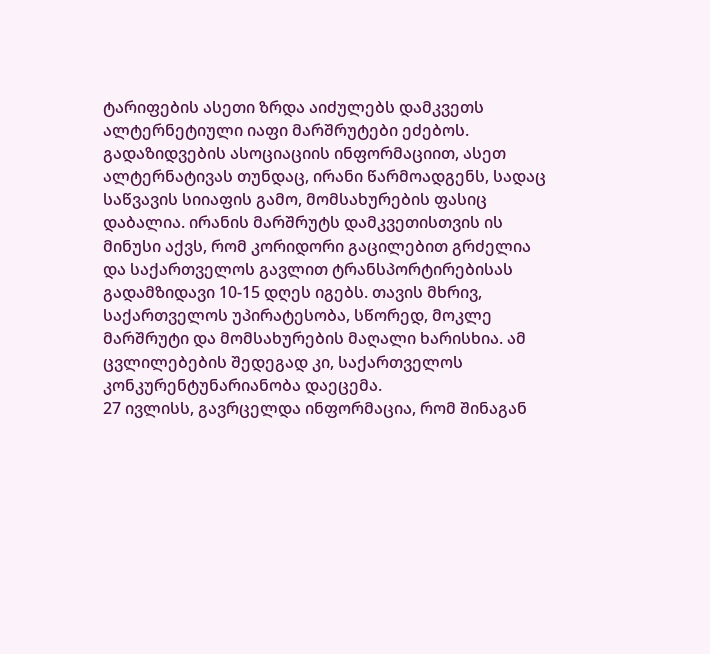ტარიფების ასეთი ზრდა აიძულებს დამკვეთს ალტერნეტიული იაფი მარშრუტები ეძებოს. გადაზიდვების ასოციაციის ინფორმაციით, ასეთ ალტერნატივას თუნდაც, ირანი წარმოადგენს, სადაც საწვავის სიიაფის გამო, მომსახურების ფასიც დაბალია. ირანის მარშრუტს დამკვეთისთვის ის მინუსი აქვს, რომ კორიდორი გაცილებით გრძელია და საქართველოს გავლით ტრანსპორტირებისას გადამზიდავი 10-15 დღეს იგებს. თავის მხრივ, საქართველოს უპირატესობა, სწორედ, მოკლე მარშრუტი და მომსახურების მაღალი ხარისხია. ამ ცვლილებების შედეგად კი, საქართველოს კონკურენტუნარიანობა დაეცემა.
27 ივლისს, გავრცელდა ინფორმაცია, რომ შინაგან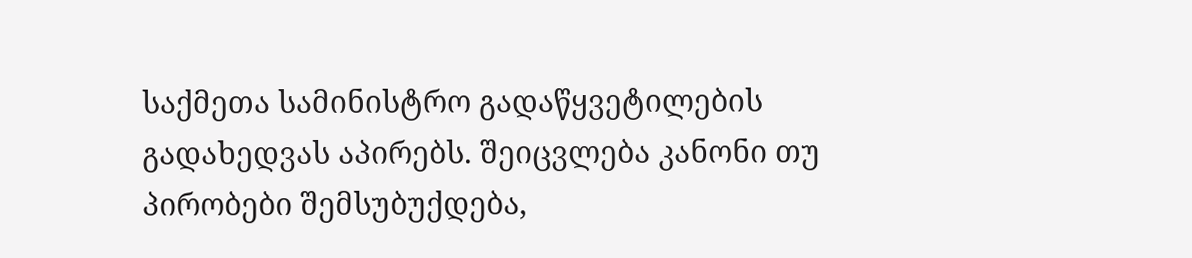საქმეთა სამინისტრო გადაწყვეტილების გადახედვას აპირებს. შეიცვლება კანონი თუ პირობები შემსუბუქდება,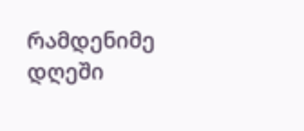რამდენიმე დღეში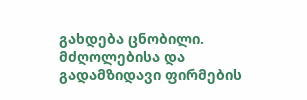გახდება ცნობილი. მძღოლებისა და გადამზიდავი ფირმების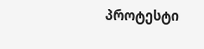პროტესტი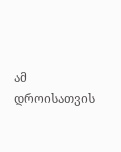ამ დროისათვის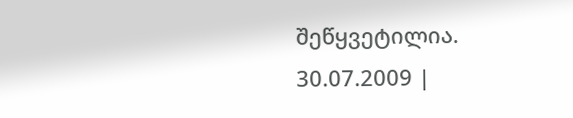შეწყვეტილია.
30.07.2009 |